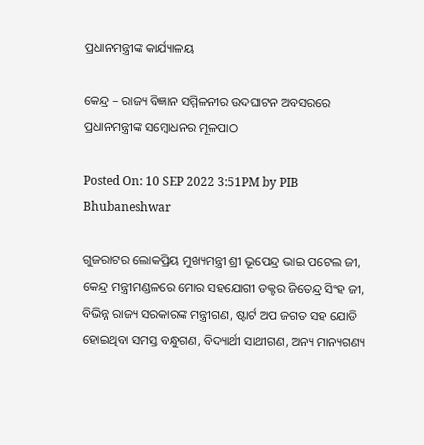ପ୍ରଧାନମନ୍ତ୍ରୀଙ୍କ କାର୍ଯ୍ୟାଳୟ

କେନ୍ଦ୍ର – ରାଜ୍ୟ ବିଜ୍ଞାନ ସମ୍ମିଳନୀର ଉଦଘାଟନ ଅବସରରେ ପ୍ରଧାନମନ୍ତ୍ରୀଙ୍କ ସମ୍ବୋଧନର ମୂଳପାଠ

Posted On: 10 SEP 2022 3:51PM by PIB Bhubaneshwar

ଗୁଜରାଟର ଲୋକପ୍ରିୟ ମୁଖ୍ୟମନ୍ତ୍ରୀ ଶ୍ରୀ ଭୂପେନ୍ଦ୍ର ଭାଇ ପଟେଲ ଜୀ, କେନ୍ଦ୍ର ମନ୍ତ୍ରୀମଣ୍ଡଳରେ ମୋର ସହଯୋଗୀ ଡକ୍ଟର ଜିତେନ୍ଦ୍ର ସିଂହ ଜୀ, ବିଭିନ୍ନ ରାଜ୍ୟ ସରକାରଙ୍କ ମନ୍ତ୍ରୀଗଣ, ଷ୍ଟାର୍ଟ ଅପ ଜଗତ ସହ ଯୋଡି ହୋଇଥିବା ସମସ୍ତ ବନ୍ଧୁଗଣ, ବିଦ୍ୟାର୍ଥୀ ସାଥୀଗଣ, ଅନ୍ୟ ମାନ୍ୟଗଣ୍ୟ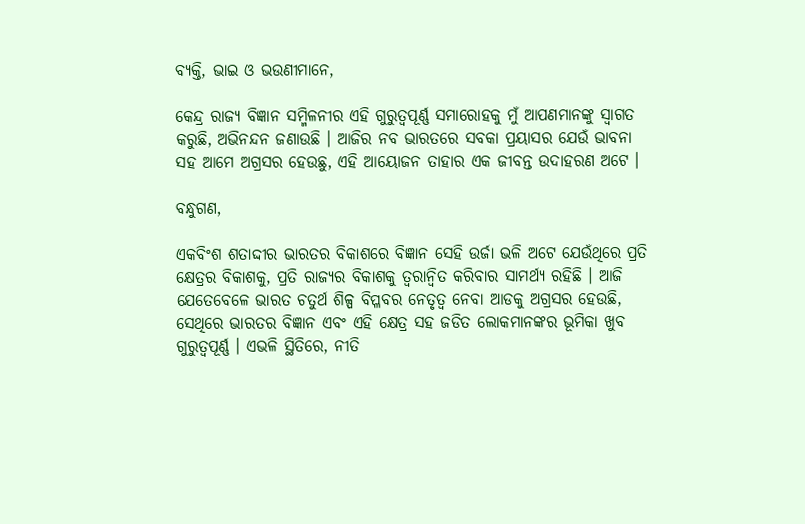ବ୍ୟକ୍ତି, ଭାଇ ଓ ଭଉଣୀମାନେ,

କେନ୍ଦ୍ର ରାଜ୍ୟ ବିଜ୍ଞାନ ସମ୍ମିଳନୀର ଏହି ଗୁରୁତ୍ୱପୂର୍ଣ୍ଣ ସମାରୋହକୁ ମୁଁ ଆପଣମାନଙ୍କୁ ସ୍ୱାଗତ କରୁଛି, ଅଭିନନ୍ଦନ ଜଣାଉଛି । ଆଜିର ନବ ଭାରତରେ ସବକା ପ୍ରୟାସର ଯେଉଁ ଭାବନା ସହ ଆମେ ଅଗ୍ରସର ହେଉଛୁ, ଏହି ଆୟୋଜନ ତାହାର ଏକ ଜୀବନ୍ତ ଉଦାହରଣ ଅଟେ ।

ବନ୍ଧୁଗଣ,

ଏକବିଂଶ ଶତାଦ୍ଦୀର ଭାରତର ବିକାଶରେ ବିଜ୍ଞାନ ସେହି ଉର୍ଜା ଭଳି ଅଟେ ଯେଉଁଥିରେ ପ୍ରତି କ୍ଷେତ୍ରର ବିକାଶକୁ, ପ୍ରତି ରାଜ୍ୟର ବିକାଶକୁ ତ୍ୱରାନ୍ୱିତ କରିବାର ସାମର୍ଥ୍ୟ ରହିଛି । ଆଜି ଯେତେବେଳେ ଭାରତ ଚତୁର୍ଥ ଶିଳ୍ପ ବିପ୍ଳବର ନେତୃତ୍ୱ ନେବା ଆଡକୁ ଅଗ୍ରସର ହେଉଛି, ସେଥିରେ ଭାରତର ବିଜ୍ଞାନ ଏବଂ ଏହି କ୍ଷେତ୍ର ସହ ଜଡିତ ଲୋକମାନଙ୍କର ଭୂମିକା ଖୁବ ଗୁରୁତ୍ୱପୂର୍ଣ୍ଣ । ଏଭଳି ସ୍ଥିତିରେ, ନୀତି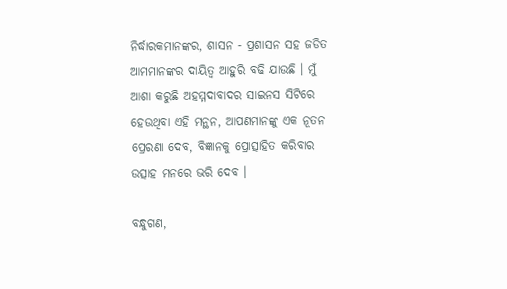ନିର୍ଦ୍ଧାରକମାନଙ୍କର, ଶାସନ - ପ୍ରଶାସନ ସହ ଜଡିତ ଆମମାନଙ୍କର ଦାୟିତ୍ୱ ଆହୁରି ବଢି ଯାଉଛି । ମୁଁ ଆଶା କରୁଛି ଅହମ୍ମଦାବାଦର ସାଇନସ ସିଟିରେ ହେଉଥିବା ଏହି ମନ୍ଥନ, ଆପଣମାନଙ୍କୁ ଏକ ନୂତନ ପ୍ରେରଣା ଦେବ, ବିଜ୍ଞାନକୁ ପ୍ରୋତ୍ସାହିତ କରିବାର ଉତ୍ସାହ ମନରେ ଭରି ଦେବ ।

ବନ୍ଧୁଗଣ,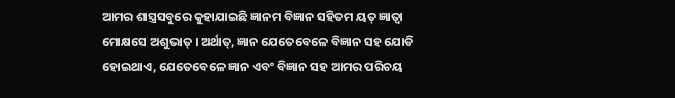ଆମର ଶାସ୍ତ୍ରସବୁରେ କୁହାଯାଇଛି ଜ୍ଞାନମ ବିଜ୍ଞାନ ସହିତମ ୟତ୍ ଜ୍ଞାତ୍ୱା ମୋକ୍ଷସେ ଅଶୁଭାତ୍ । ଅର୍ଥାତ୍‌, ଜ୍ଞାନ ଯେତେବେଳେ ବିଜ୍ଞାନ ସହ ଯୋଡି ହୋଇଥାଏ, ଯେତେବେଳେ ଜ୍ଞାନ ଏବଂ ବିଜ୍ଞାନ ସହ ଆମର ପରିଚୟ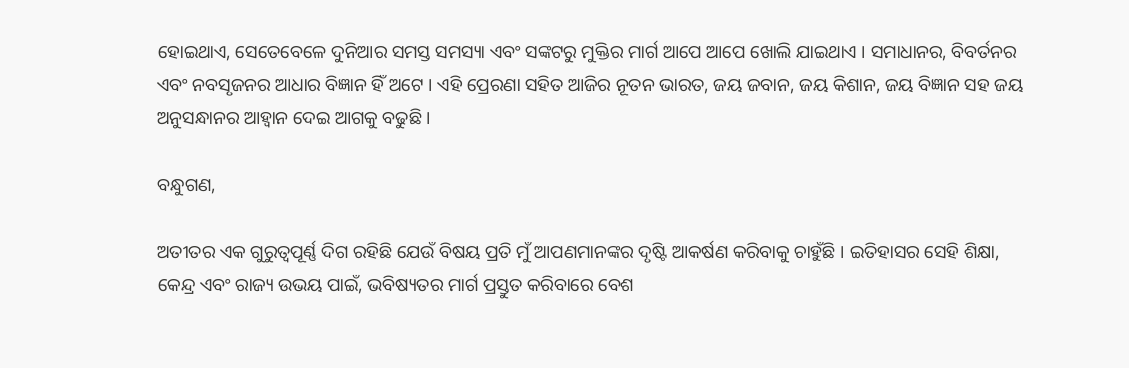ହୋଇଥାଏ, ସେତେବେଳେ ଦୁନିଆର ସମସ୍ତ ସମସ୍ୟା ଏବଂ ସଙ୍କଟରୁ ମୁକ୍ତିର ମାର୍ଗ ଆପେ ଆପେ ଖୋଲି ଯାଇଥାଏ । ସମାଧାନର, ବିବର୍ତନର ଏବଂ ନବସୃଜନର ଆଧାର ବିଜ୍ଞାନ ହିଁ ଅଟେ । ଏହି ପ୍ରେରଣା ସହିତ ଆଜିର ନୂତନ ଭାରତ, ଜୟ ଜବାନ, ଜୟ କିଶାନ, ଜୟ ବିଜ୍ଞାନ ସହ ଜୟ ଅନୁସନ୍ଧାନର ଆହ୍ୱାନ ଦେଇ ଆଗକୁ ବଢୁଛି ।

ବନ୍ଧୁଗଣ,

ଅତୀତର ଏକ ଗୁରୁତ୍ୱପୂର୍ଣ୍ଣ ଦିଗ ରହିଛି ଯେଉଁ ବିଷୟ ପ୍ରତି ମୁଁ ଆପଣମାନଙ୍କର ଦୃଷ୍ଟି ଆକର୍ଷଣ କରିବାକୁ ଚାହୁଁଛି । ଇତିହାସର ସେହି ଶିକ୍ଷା, କେନ୍ଦ୍ର ଏବଂ ରାଜ୍ୟ ଉଭୟ ପାଇଁ, ଭବିଷ୍ୟତର ମାର୍ଗ ପ୍ରସ୍ତୁତ କରିବାରେ ବେଶ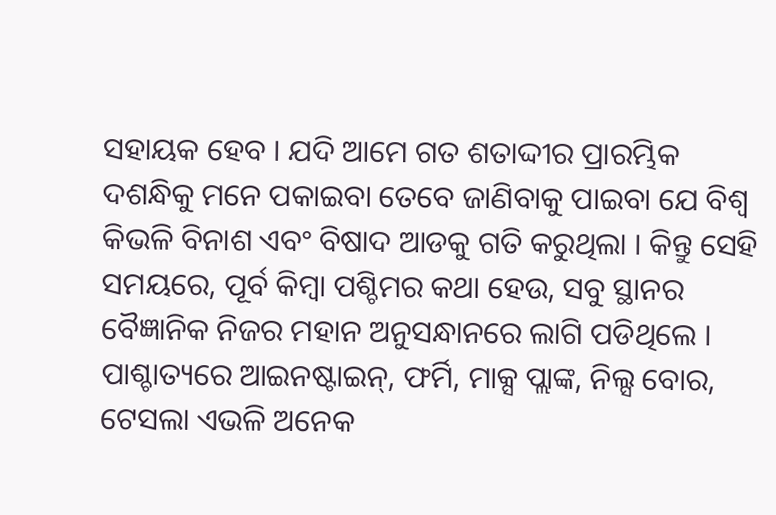ସହାୟକ ହେବ । ଯଦି ଆମେ ଗତ ଶତାଦ୍ଦୀର ପ୍ରାରମ୍ଭିକ ଦଶନ୍ଧିକୁ ମନେ ପକାଇବା ତେବେ ଜାଣିବାକୁ ପାଇବା ଯେ ବିଶ୍ୱ କିଭଳି ବିନାଶ ଏବଂ ବିଷାଦ ଆଡକୁ ଗତି କରୁଥିଲା । କିନ୍ତୁ ସେହି ସମୟରେ, ପୂର୍ବ କିମ୍ବା ପଶ୍ଚିମର କଥା ହେଉ, ସବୁ ସ୍ଥାନର ବୈଜ୍ଞାନିକ ନିଜର ମହାନ ଅନୁସନ୍ଧାନରେ ଲାଗି ପଡିଥିଲେ । ପାଶ୍ଚାତ୍ୟରେ ଆଇନଷ୍ଟାଇନ୍‌, ଫର୍ମି, ମାକ୍ସ ପ୍ଲାଙ୍କ, ନିଲ୍ସ ବୋର, ଟେସଲା ଏଭଳି ଅନେକ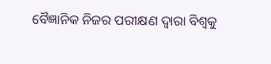ବୈଜ୍ଞାନିକ ନିଜର ପରୀକ୍ଷଣ ଦ୍ୱାରା ବିଶ୍ୱକୁ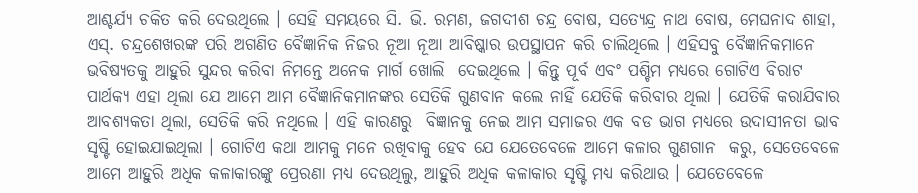ଆଶ୍ଚର୍ଯ୍ୟ ଚକିତ କରି ଦେଉଥିଲେ । ସେହି ସମୟରେ ସି. ଭି. ରମଣ, ଜଗଦୀଶ ଚନ୍ଦ୍ର ବୋଷ, ସତ୍ୟେନ୍ଦ୍ର ନାଥ ବୋଷ, ମେଘନାଦ ଶାହା, ଏସ୍‌. ଚନ୍ଦ୍ରଶେଖରଙ୍କ ପରି ଅଗଣିତ ବୈଜ୍ଞାନିକ ନିଜର ନୂଆ ନୂଆ ଆବିଷ୍କାର ଉପସ୍ଥାପନ କରି ଚାଲିଥିଲେ । ଏହିସବୁ ବୈଜ୍ଞାନିକମାନେ ଭବିଷ୍ୟତକୁ ଆହୁରି ସୁନ୍ଦର କରିବା ନିମନ୍ତେ ଅନେକ ମାର୍ଗ ଖୋଲି  ଦେଇଥିଲେ । କିନ୍ତୁ ପୂର୍ବ ଏବଂ ପଶ୍ଚିମ ମଧ୍ୟରେ ଗୋଟିଏ ବିରାଟ ପାର୍ଥକ୍ୟ ଏହା ଥିଲା ଯେ ଆମେ ଆମ ବୈଜ୍ଞାନିକମାନଙ୍କର ସେତିକି ଗୁଣବାନ କଲେ ନାହିଁ ଯେତିକି କରିବାର ଥିଲା । ଯେତିକି କରାଯିବାର ଆବଶ୍ୟକତା ଥିଲା, ସେତିକି କରି ନଥିଲେ । ଏହି କାରଣରୁ  ବିଜ୍ଞାନକୁ ନେଇ ଆମ ସମାଜର ଏକ ବଡ ଭାଗ ମଧ୍ୟରେ ଉଦାସୀନତା ଭାବ ସୃଷ୍ଟି ହୋଇଯାଇଥିଲା । ଗୋଟିଏ କଥା ଆମକୁ ମନେ ରଖିବାକୁ ହେବ ଯେ ଯେତେବେଳେ ଆମେ କଳାର ଗୁଣଗାନ  କରୁ, ସେତେବେଳେ ଆମେ ଆହୁରି ଅଧିକ କଳାକାରଙ୍କୁ ପ୍ରେରଣା ମଧ୍ୟ ଦେଉଥିଲୁ, ଆହୁରି ଅଧିକ କଳାକାର ସୃଷ୍ଟି ମଧ୍ୟ କରିଥାଉ । ଯେତେବେଳେ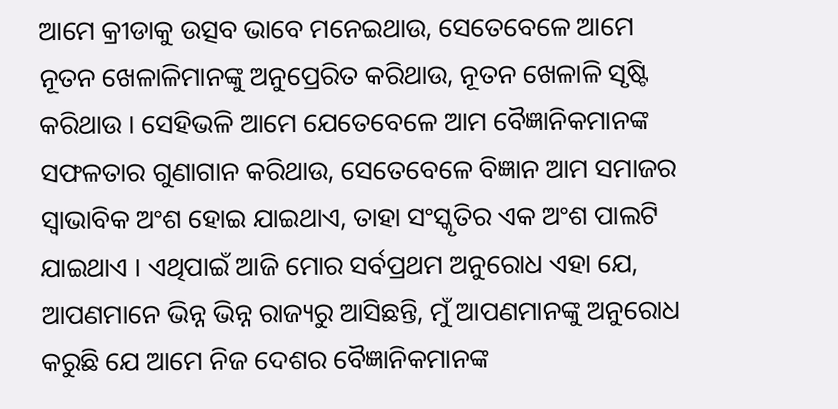ଆମେ କ୍ରୀଡାକୁ ଉତ୍ସବ ଭାବେ ମନେଇଥାଉ, ସେତେବେଳେ ଆମେ ନୂତନ ଖେଳାଳିମାନଙ୍କୁ ଅନୁପ୍ରେରିତ କରିଥାଉ, ନୂତନ ଖେଳାଳି ସୃଷ୍ଟି କରିଥାଉ । ସେହିଭଳି ଆମେ ଯେତେବେଳେ ଆମ ବୈଜ୍ଞାନିକମାନଙ୍କ ସଫଳତାର ଗୁଣାଗାନ କରିଥାଉ, ସେତେବେଳେ ବିଜ୍ଞାନ ଆମ ସମାଜର ସ୍ୱାଭାବିକ ଅଂଶ ହୋଇ ଯାଇଥାଏ, ତାହା ସଂସ୍କୃତିର ଏକ ଅଂଶ ପାଲଟି ଯାଇଥାଏ । ଏଥିପାଇଁ ଆଜି ମୋର ସର୍ବପ୍ରଥମ ଅନୁରୋଧ ଏହା ଯେ, ଆପଣମାନେ ଭିନ୍ନ ଭିନ୍ନ ରାଜ୍ୟରୁ ଆସିଛନ୍ତି, ମୁଁ ଆପଣମାନଙ୍କୁ ଅନୁରୋଧ କରୁଛି ଯେ ଆମେ ନିଜ ଦେଶର ବୈଜ୍ଞାନିକମାନଙ୍କ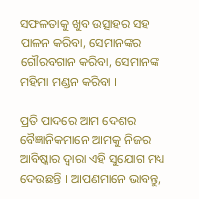ସଫଳତାକୁ ଖୁବ ଉତ୍ସାହର ସହ ପାଳନ କରିବା, ସେମାନଙ୍କର ଗୌରବଗାନ କରିବା, ସେମାନଙ୍କ ମହିମା ମଣ୍ଡନ କରିବା ।

ପ୍ରତି ପାଦରେ ଆମ ଦେଶର ବୈଜ୍ଞାନିକମାନେ ଆମକୁ ନିଜର ଆବିଷ୍କାର ଦ୍ୱାରା ଏହି ସୁଯୋଗ ମଧ୍ୟ ଦେଉଛନ୍ତି । ଆପଣମାନେ ଭାବନ୍ତୁ,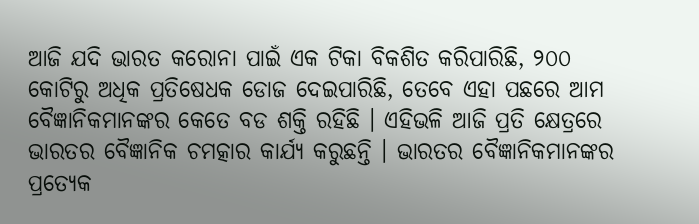ଆଜି ଯଦି ଭାରତ କରୋନା ପାଇଁ ଏକ ଟିକା ବିକଶିତ କରିପାରିଛି, ୨୦୦ କୋଟିରୁ ଅଧିକ ପ୍ରତିଷେଧକ ଡୋଜ ଦେଇପାରିଛି, ତେବେ ଏହା ପଛରେ ଆମ ବୈଜ୍ଞାନିକମାନଙ୍କର କେତେ ବଡ ଶକ୍ତି ରହିଛି । ଏହିଭଳି ଆଜି ପ୍ରତି କ୍ଷେତ୍ରରେ ଭାରତର ବୈଜ୍ଞାନିକ ଚମତ୍କାର କାର୍ଯ୍ୟ କରୁଛନ୍ତି । ଭାରତର ବୈଜ୍ଞାନିକମାନଙ୍କର ପ୍ରତ୍ୟେକ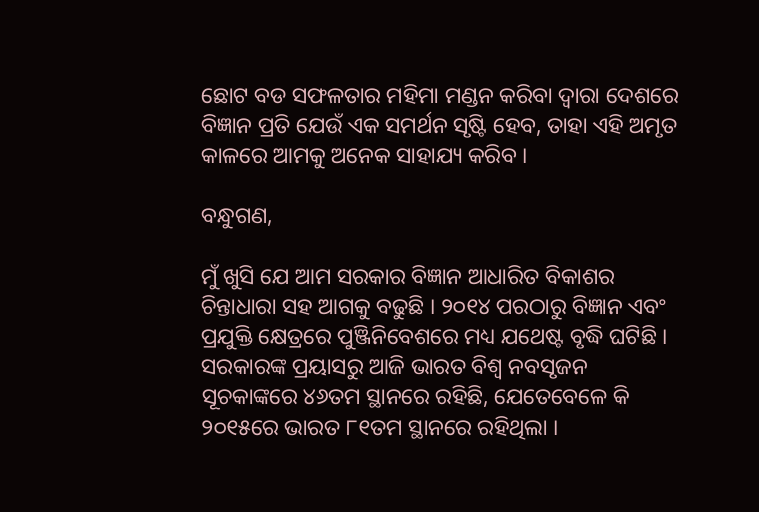ଛୋଟ ବଡ ସଫଳତାର ମହିମା ମଣ୍ଡନ କରିବା ଦ୍ୱାରା ଦେଶରେ ବିଜ୍ଞାନ ପ୍ରତି ଯେଉଁ ଏକ ସମର୍ଥନ ସୃଷ୍ଟି ହେବ, ତାହା ଏହି ଅମୃତ କାଳରେ ଆମକୁ ଅନେକ ସାହାଯ୍ୟ କରିବ ।

ବନ୍ଧୁଗଣ,

ମୁଁ ଖୁସି ଯେ ଆମ ସରକାର ବିଜ୍ଞାନ ଆଧାରିତ ବିକାଶର ଚିନ୍ତାଧାରା ସହ ଆଗକୁ ବଢୁଛି । ୨୦୧୪ ପରଠାରୁ ବିଜ୍ଞାନ ଏବଂ ପ୍ରଯୁକ୍ତି କ୍ଷେତ୍ରରେ ପୁଞ୍ଜିନିବେଶରେ ମଧ୍ୟ ଯଥେଷ୍ଟ ବୃଦ୍ଧି ଘଟିଛି । ସରକାରଙ୍କ ପ୍ରୟାସରୁ ଆଜି ଭାରତ ବିଶ୍ୱ ନବସୃଜନ ସୂଚକାଙ୍କରେ ୪୬ତମ ସ୍ଥାନରେ ରହିଛି, ଯେତେବେଳେ କି ୨୦୧୫ରେ ଭାରତ ୮୧ତମ ସ୍ଥାନରେ ରହିଥିଲା ।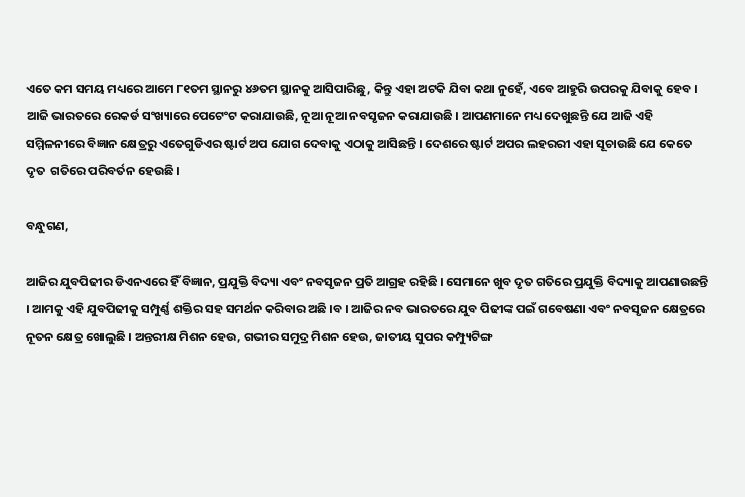ଏତେ କମ ସମୟ ମଧ୍ୟରେ ଆମେ ୮୧ତମ ସ୍ଥାନରୁ ୪୬ତମ ସ୍ଥାନକୁ ଆସିପାରିଛୁ, କିନ୍ତୁ ଏହା ଅଟକି ଯିବା କଥା ନୁହେଁ, ଏବେ ଆହୁରି ଉପରକୁ ଯିବାକୁ ହେବ । ଆଜି ଭାରତରେ ରେକର୍ଡ ସଂଖ୍ୟାରେ ପେଟେଂଟ କରାଯାଉଛି, ନୂଆ ନୂଆ ନବସୃଜନ କରାଯାଉଛି । ଆପଣମାନେ ମଧ୍ୟ ଦେଖୁଛନ୍ତି ଯେ ଆଜି ଏହି ସମ୍ମିଳନୀରେ ବିଜ୍ଞାନ କ୍ଷେତ୍ରରୁ ଏତେଗୁଡିଏର ଷ୍ଟାର୍ଟ ଅପ ଯୋଗ ଦେବାକୁ ଏଠାକୁ ଆସିଛନ୍ତି । ଦେଶରେ ଷ୍ଟାର୍ଟ ଅପର ଲହରରୀ ଏହା ସୂଚାଉଛି ଯେ କେତେ ଦୃତ  ଗତିରେ ପରିବର୍ତନ ହେଉଛି ।

ବନ୍ଧୁଗଣ,

ଆଜିର ଯୁବପିଢୀର ଡିଏନଏରେ ହିଁ ବିଜ୍ଞାନ, ପ୍ରଯୁକ୍ତି ବିଦ୍ୟା ଏବଂ ନବସୃଜନ ପ୍ରତି ଆଗ୍ରହ ରହିଛି । ସେମାନେ ଖୁବ ଦୃତ ଗତିରେ ପ୍ରଯୁକ୍ତି ବିଦ୍ୟାକୁ ଆପଣାଉଛନ୍ତି । ଆମକୁ ଏହି ଯୁବପିଢୀକୁ ସମ୍ପୁର୍ଣ୍ଣ ଶକ୍ତିର ସହ ସମର୍ଥନ କରିବାର ଅଛି ।ବ । ଆଜିର ନବ ଭାରତରେ ଯୁବ ପିଢୀଙ୍କ ପଇଁ ଗବେଷଣା ଏବଂ ନବସୃଜନ କ୍ଷେତ୍ରରେ ନୂତନ କ୍ଷେତ୍ର ଖୋଲୁଛି । ଅନ୍ତରୀକ୍ଷ ମିଶନ ହେଉ, ଗଭୀର ସମୁଦ୍ର ମିଶନ ହେଉ, ଜାତୀୟ ସୁପର କମ୍ପ୍ୟୁଟିଙ୍ଗ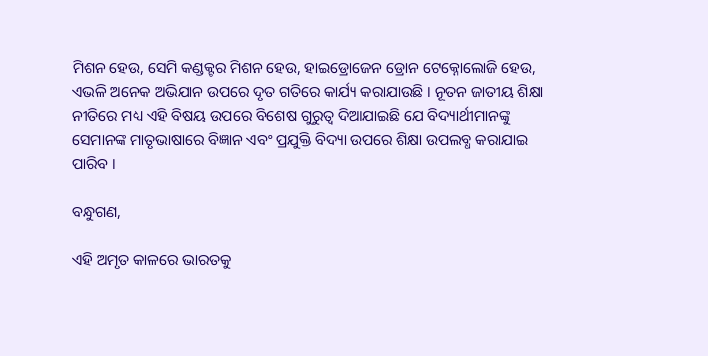ମିଶନ ହେଉ, ସେମି କଣ୍ଡକ୍ଟର ମିଶନ ହେଉ, ହାଇଡ୍ରୋଜେନ ଡ୍ରୋନ ଟେକ୍ନୋଲୋଜି ହେଉ, ଏଭଳି ଅନେକ ଅଭିଯାନ ଉପରେ ଦୃତ ଗତିରେ କାର୍ଯ୍ୟ କରାଯାଉଛି । ନୂତନ ଜାତୀୟ ଶିକ୍ଷା ନୀତିରେ ମଧ୍ୟ ଏହି ବିଷୟ ଉପରେ ବିଶେଷ ଗୁରୁତ୍ୱ ଦିଆଯାଇଛି ଯେ ବିଦ୍ୟାର୍ଥୀମାନଙ୍କୁ ସେମାନଙ୍କ ମାତୃଭାଷାରେ ବିଜ୍ଞାନ ଏବଂ ପ୍ରଯୁକ୍ତି ବିଦ୍ୟା ଉପରେ ଶିକ୍ଷା ଉପଲବ୍ଧ କରାଯାଇ ପାରିବ ।

ବନ୍ଧୁଗଣ,

ଏହି ଅମୃତ କାଳରେ ଭାରତକୁ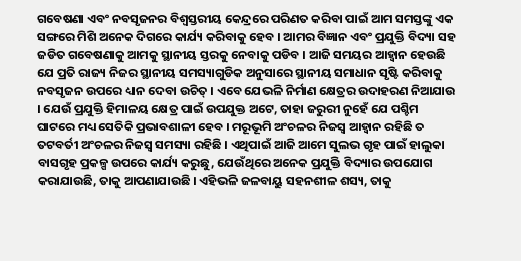ଗବେଷଣା ଏବଂ ନବସୃଜନର ବିଶ୍ୱସ୍ତରୀୟ କେନ୍ଦ୍ରରେ ପରିଣତ କରିବା ପାଇଁ ଆମ ସମସ୍ତଙ୍କୁ ଏକ ସଙ୍ଗରେ ମିଶି ଅନେକ ଦିଗରେ କାର୍ଯ୍ୟ କରିବାକୁ ହେବ । ଆମର ବିଜ୍ଞାନ ଏବଂ ପ୍ରଯୁକ୍ତି ବିଦ୍ୟା ସହ ଜଡିତ ଗବେଷଣାକୁ ଆମକୁ ସ୍ଥାନୀୟ ସ୍ତରକୁ ନେବାକୁ ପଡିବ । ଆଜି ସମୟର ଆହ୍ୱାନ ହେଉଛି ଯେ ପ୍ରତି ରାଜ୍ୟ ନିଜର ସ୍ଥାନୀୟ ସମସ୍ୟାଗୁଡିକ ଅନୁସାରେ ସ୍ଥାନୀୟ ସମାଧାନ ସୃଷ୍ଟି କରିବାକୁ ନବସୃଜନ ଉପରେ ଧ୍ୟାନ ଦେବା ଉଚିତ୍ । ଏବେ ଯେଭଳି ନିର୍ମାଣ କ୍ଷେତ୍ରର ଉଦାହରଣ ନିଆଯାଉ । ଯେଉଁ ପ୍ରଯୁକ୍ତି ହିମାଳୟ କ୍ଷେତ୍ର ପାଇଁ ଉପଯୁକ୍ତ ଅଟେ, ତାହା ଜରୁରୀ ନୁହେଁ ଯେ ପଶ୍ଚିମ ଘାଟରେ ମଧ୍ୟ ସେତିକି ପ୍ରଭାବଶାଳୀ ହେବ । ମରୂଭୂମି ଅଂଚଳର ନିଜସ୍ୱ ଆହ୍ୱାନ ରହିଛି ତ ତଟବର୍ତୀ ଅଂଚଳର ନିଜସ୍ୱ ସମସ୍ୟା ରହିଛି । ଏଥିପାଇଁ ଆଜି ଆମେ ସୁଲଭ ଗୃହ ପାଇଁ ହାଲୁକା ବାସଗୃହ ପ୍ରକଳ୍ପ ଉପରେ କାର୍ଯ୍ୟ କରୁଛୁ, ଯେଉଁଥିରେ ଅନେକ ପ୍ରଯୁକ୍ତି ବିଦ୍ୟାର ଉପଯୋଗ କରାଯାଉଛି, ତାକୁ ଆପଣାଯାଉଛି । ଏହିଭଳି ଜଳବାୟୁ ସହନଶୀଳ ଶସ୍ୟ, ତାକୁ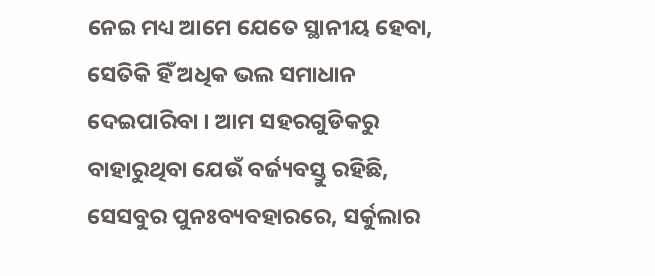ନେଇ ମଧ୍ୟ ଆମେ ଯେତେ ସ୍ଥାନୀୟ ହେବା, ସେତିକି ହିଁ ଅଧିକ ଭଲ ସମାଧାନ ଦେଇପାରିବା । ଆମ ସହରଗୁଡିକରୁ ବାହାରୁଥିବା ଯେଉଁ ବର୍ଜ୍ୟବସ୍ତୁ ରହିଛି, ସେସବୁର ପୁନଃବ୍ୟବହାରରେ, ସର୍କୁଲାର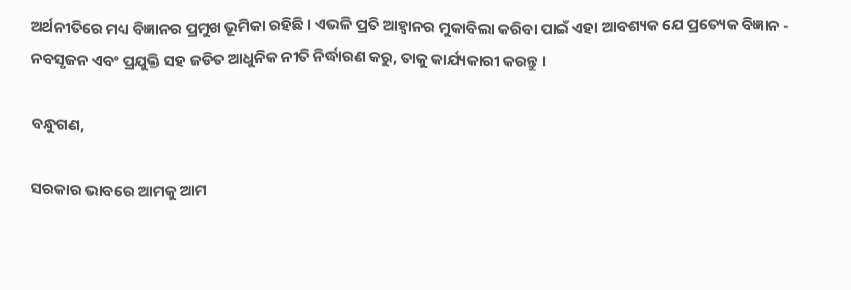ଅର୍ଥନୀତିରେ ମଧ୍ୟ ବିଜ୍ଞାନର ପ୍ରମୁଖ ଭୂମିକା ରହିଛି । ଏଭଳି ପ୍ରତି ଆହ୍ୱାନର ମୁକାବିଲା କରିବା ପାଇଁ ଏହା ଆବଶ୍ୟକ ଯେ ପ୍ରତ୍ୟେକ ବିଜ୍ଞାନ - ନବସୃଜନ ଏବଂ ପ୍ରଯୁକ୍ତି ସହ ଜଡିତ ଆଧୁନିକ ନୀତି ନିର୍ଦ୍ଧାରଣ କରୁ, ତାକୁ କାର୍ଯ୍ୟକାରୀ କରନ୍ତୁ ।

ବନ୍ଧୁଗଣ,

ସରକାର ଭାବରେ ଆମକୁ ଆମ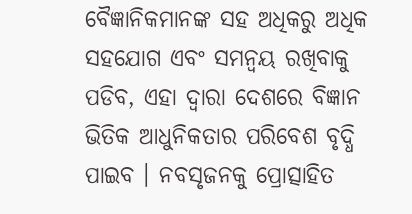ବୈଜ୍ଞାନିକମାନଙ୍କ ସହ ଅଧିକରୁ ଅଧିକ ସହଯୋଗ ଏବଂ ସମନ୍ୱୟ ରଖିବାକୁ ପଡିବ, ଏହା ଦ୍ୱାରା ଦେଶରେ ବିଜ୍ଞାନ ଭିତିକ ଆଧୁନିକତାର ପରିବେଶ ବୃଦ୍ଧି ପାଇବ । ନବସୃଜନକୁ ପ୍ରୋତ୍ସାହିତ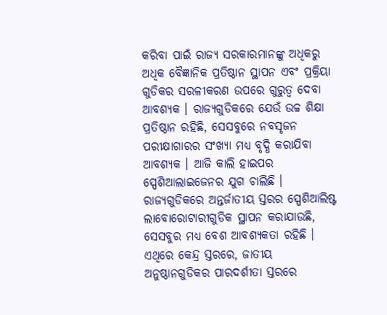କରିବା ପାଇଁ ରାଜ୍ୟ ସରକାରମାନଙ୍କୁ ଅଧିକରୁ ଅଧିକ ବୈଜ୍ଞାନିକ ପ୍ରତିଷ୍ଠାନ ସ୍ଥାପନ ଏବଂ ପ୍ରକ୍ରିୟା ଗୁଡିକର ସରଳୀକରଣ ଉପରେ ଗୁରୁତ୍ୱ ଦେବା ଆବଶ୍ୟକ । ରାଜ୍ୟଗୁଡିକରେ ଯେଉଁ ଉଚ୍ଚ ଶିକ୍ଷା ପ୍ରତିଷ୍ଠାନ ରହିଛି, ସେସବୁରେ ନବସୃଜନ ପରୀକ୍ଷାଗାରର ସଂଖ୍ୟା ମଧ୍ୟ ବୃଦ୍ଧି କରାଯିବା ଆବଶ୍ୟକ । ଆଜି କାଲି ହାଇପର ସ୍ପେଶିଆଲାଇଜେନର ଯୁଗ ଚାଲିଛି । ରାଜ୍ୟଗୁଡିକରେ ଅନ୍ତର୍ଜାତୀୟ ସ୍ତରର ସ୍ପେଶିଆଲିଷ୍ଟ ଲାବୋରୋଟାରୀଗୁଡିକ ସ୍ଥାପନ କରାଯାଉଛି, ସେସବୁର ମଧ୍ୟ ବେଶ ଆବଶ୍ୟକତା ରହିଛି । ଏଥିରେ କେନ୍ଦ୍ର ସ୍ତରରେ, ଜାତୀୟ ଅନୁଷ୍ଠାନଗୁଡିକର ପାରଦର୍ଶୀତା ସ୍ତରରେ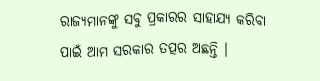ରାଜ୍ୟମାନଙ୍କୁ ସବୁ ପ୍ରକାରର ସାହାଯ୍ୟ କରିବା ପାଇଁ ଆମ ସରକାର ତତ୍ପର ଅଛନ୍ତି ।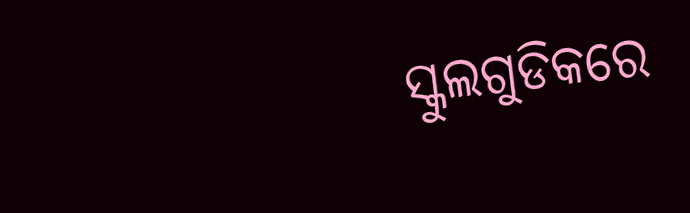ସ୍କୁଲଗୁଡିକରେ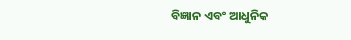ବିଜ୍ଞାନ ଏବଂ ଆଧୁନିକ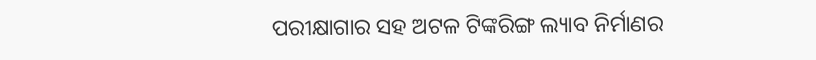ପରୀକ୍ଷାଗାର ସହ ଅଟଳ ଟିଙ୍କରିଙ୍ଗ ଲ୍ୟାବ ନିର୍ମାଣର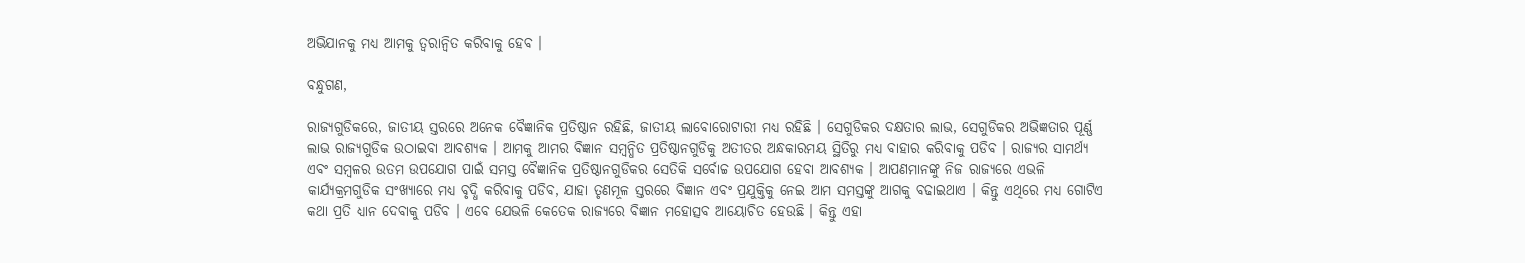ଅଭିଯାନକୁ ମଧ୍ୟ ଆମକୁ ତ୍ୱରାନ୍ୱିତ କରିବାକୁ ହେବ ।

ବନ୍ଧୁଗଣ,

ରାଜ୍ୟଗୁଡିକରେ, ଜାତୀୟ ସ୍ତରରେ ଅନେକ ବୈଜ୍ଞାନିକ ପ୍ରତିଷ୍ଠାନ ରହିଛି, ଜାତୀୟ ଲାବୋରୋଟାରୀ ମଧ୍ୟ ରହିଛି । ସେଗୁଡିକର ଦକ୍ଷତାର ଲାଭ, ସେଗୁଡିକର ଅଭିଜ୍ଞତାର ପୂର୍ଣ୍ଣ ଲାଭ ରାଜ୍ୟଗୁଡିକ ଉଠାଇବା ଆବଶ୍ୟକ । ଆମକୁ ଆମର ବିଜ୍ଞାନ ସମ୍ବନ୍ଧିତ ପ୍ରତିଷ୍ଠାନଗୁଡିକୁ ଅତୀତର ଅନ୍ଧକାରମୟ ସ୍ଥିତିରୁ ମଧ୍ୟ ବାହାର କରିବାକୁ ପଡିବ । ରାଜ୍ୟର ସାମର୍ଥ୍ୟ ଏବଂ ସମ୍ବଳର ଉତମ ଉପଯୋଗ ପାଇଁ ସମସ୍ତ ବୈଜ୍ଞାନିକ ପ୍ରତିଷ୍ଠାନଗୁଡିକର ସେତିକି ସର୍ବୋଚ୍ଚ ଉପଯୋଗ ହେବା ଆବଶ୍ୟକ । ଆପଣମାନଙ୍କୁ ନିଜ ରାଜ୍ୟରେ ଏଭଳି କାର୍ଯ୍ୟକ୍ରମଗୁଡିକ ସଂଖ୍ୟାରେ ମଧ୍ୟ ବୃଦ୍ଧି କରିବାକୁ ପଡିବ, ଯାହା ତୃଣମୂଳ ସ୍ତରରେ ବିଜ୍ଞାନ ଏବଂ ପ୍ରଯୁକ୍ତିକୁ ନେଇ ଆମ ସମସ୍ତଙ୍କୁ ଆଗକୁ ବଢାଇଥାଏ । କିନ୍ତୁ ଏଥିରେ ମଧ୍ୟ ଗୋଟିଏ କଥା ପ୍ରତି ଧ୍ୟାନ ଦେବାକୁ ପଡିବ । ଏବେ ଯେଭଳି କେତେକ ରାଜ୍ୟରେ ବିଜ୍ଞାନ ମହୋତ୍ସବ ଆୟୋଚିତ ହେଉଛି । କିନ୍ତୁ ଏହା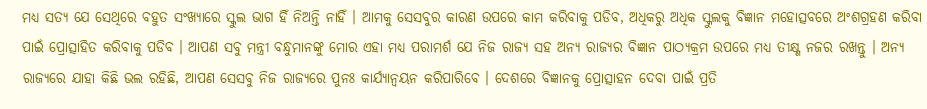ମଧ୍ୟ ସତ୍ୟ ଯେ ସେଥିରେ ବହୁତ ସଂଖ୍ୟାରେ ସ୍କୁଲ ଭାଗ ହିଁ ନିଅନ୍ତି ନାହିଁ । ଆମକୁ ସେସବୁର କାରଣ ଉପରେ କାମ କରିବାକୁ ପଡିବ, ଅଧିକରୁ ଅଧିକ ସ୍କୁଲକୁ ବିଜ୍ଞାନ ମହୋତ୍ସବରେ ଅଂଶଗ୍ରହଣ କରିବା ପାଇଁ ପ୍ରୋତ୍ସାହିତ କରିବାକୁ ପଡିବ । ଆପଣ ସବୁ ମନ୍ତ୍ରୀ ବନ୍ଧୁମାନଙ୍କୁ ମୋର ଏହା ମଧ୍ୟ ପରାମର୍ଶ ଯେ ନିଜ ରାଜ୍ୟ ସହ ଅନ୍ୟ ରାଜ୍ୟର ବିଜ୍ଞାନ ପାଠ୍ୟକ୍ରମ ଉପରେ ମଧ୍ୟ ତୀକ୍ଷ୍ଣ ନଜର ରଖନ୍ତୁ । ଅନ୍ୟ ରାଜ୍ୟରେ ଯାହା କିଛି ଭଲ ରହିଛି, ଆପଣ ସେସବୁ ନିଜ ରାଜ୍ୟରେ ପୁନଃ କାର୍ଯ୍ୟାନ୍ୱୟନ କରିପାରିବେ । ଦେଶରେ ବିଜ୍ଞାନକୁ ପ୍ରୋତ୍ସାହନ ଦେବା ପାଇଁ ପ୍ରତି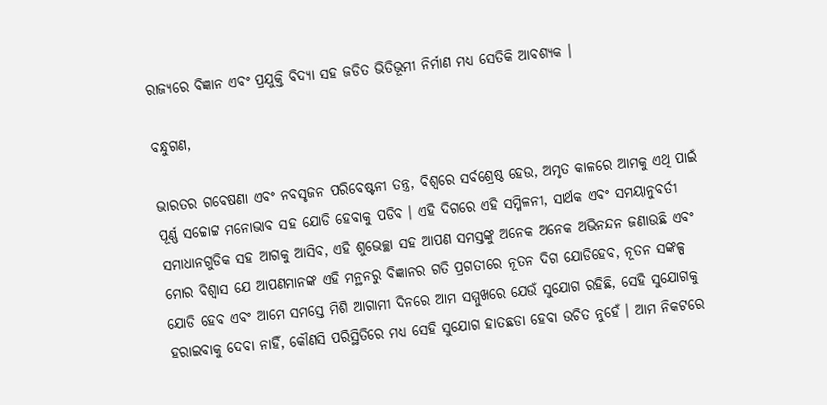ରାଜ୍ୟରେ ବିଜ୍ଞାନ ଏବଂ ପ୍ରଯୁକ୍ତି ବିଦ୍ୟା ସହ ଜଡିତ ଭିତିଭୂମୀ ନିର୍ମାଣ ମଧ୍ୟ ସେତିକି ଆବଶ୍ୟକ ।

ବନ୍ଧୁଗଣ,

ଭାରତର ଗବେଷଣା ଏବଂ ନବସୃଜନ ପରିବେଷ୍ଟନୀ ତନ୍ତ୍ର, ବିଶ୍ୱରେ ସର୍ବଶ୍ରେଷ୍ଠ ହେଉ, ଅମୃତ କାଳରେ ଆମକୁ ଏଥି ପାଇଁ ପୂର୍ଣ୍ଣ ସଚ୍ଚୋଟ୍ଟ ମନୋଭାବ ସହ ଯୋଡି ହେବାକୁ ପଡିବ । ଏହି ଦିଗରେ ଏହି ସମ୍ମିଳନୀ, ସାର୍ଥକ ଏବଂ ସମୟାନୁବର୍ତୀ ସମାଧାନଗୁଡିକ ସହ ଆଗକୁ ଆସିବ, ଏହି ଶୁଭେଚ୍ଛା ସହ ଆପଣ ସମସ୍ତଙ୍କୁ ଅନେକ ଅନେକ ଅଭିନନ୍ଦନ ଜଣାଉଛି ଏବଂ ମୋର ବିଶ୍ୱାସ ଯେ ଆପଣମାନଙ୍କ ଏହି ମନ୍ଥନରୁ ବିଜ୍ଞାନର ଗତି ପ୍ରଗତୀରେ ନୂତନ ଦିଗ ଯୋଡିହେବ, ନୂତନ ସଙ୍କଳ୍ପ ଯୋଡି ହେବ ଏବଂ ଆମେ ସମସ୍ତେ ମିଶି ଆଗାମୀ ଦିନରେ ଆମ ସମ୍ମୁଖରେ ଯେଉଁ ସୁଯୋଗ ରହିଛି, ସେହି ସୁଯୋଗକୁ ହରାଇବାକୁ ଦେବା ନାହିଁ, କୌଣସି ପରିସ୍ଥିତିରେ ମଧ୍ୟ ସେହି ସୁଯୋଗ ହାତଛଡା ହେବା ଉଚିତ ନୁହେଁ । ଆମ ନିକଟରେ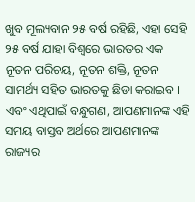ଖୁବ ମୂଲ୍ୟବାନ ୨୫ ବର୍ଷ ରହିଛି, ଏହା ସେହି ୨୫ ବର୍ଷ ଯାହା ବିଶ୍ୱରେ ଭାରତର ଏକ ନୂତନ ପରିଚୟ, ନୂତନ ଶକ୍ତି, ନୂତନ ସାମର୍ଥ୍ୟ ସହିତ ଭାରତକୁ ଛିଡା କରାଇବ । ଏବଂ ଏଥିପାଇଁ ବନ୍ଧୁଗଣ, ଆପଣମାନଙ୍କ ଏହି ସମୟ ବାସ୍ତବ ଅର୍ଥରେ ଆପଣମାନଙ୍କ ରାଜ୍ୟର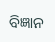ବିଜ୍ଞାନ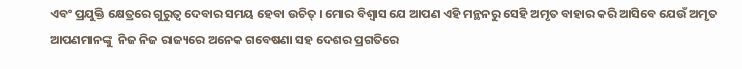ଏବଂ ପ୍ରଯୁକ୍ତି କ୍ଷେତ୍ରରେ ଗୁରୁତ୍ୱ ଦେବାର ସମୟ ହେବା ଉଚିତ୍ । ମୋର ବିଶ୍ୱାସ ଯେ ଆପଣ ଏହି ମନ୍ଥନରୁ ସେହି ଅମୃତ ବାହାର କରି ଆସିବେ ଯେଉଁ ଅମୃତ ଆପଣମାନଙ୍କୁ  ନିଜ ନିଜ ରାଜ୍ୟରେ ଅନେକ ଗବେଷଣା ସହ ଦେଶର ପ୍ରଗତିରେ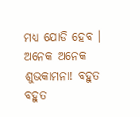ମଧ୍ୟ ଯୋଡି ହେବ । ଅନେକ ଅନେକ ଶୁଭକାମନା! ବହୁତ ବହୁତ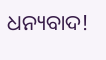ଧନ୍ୟବାଦ!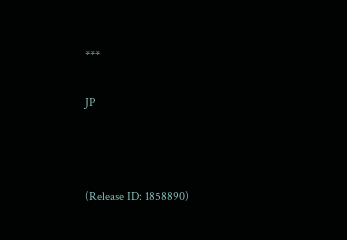***

JP



(Release ID: 1858890)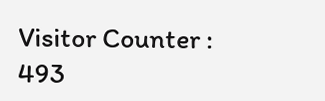Visitor Counter : 493